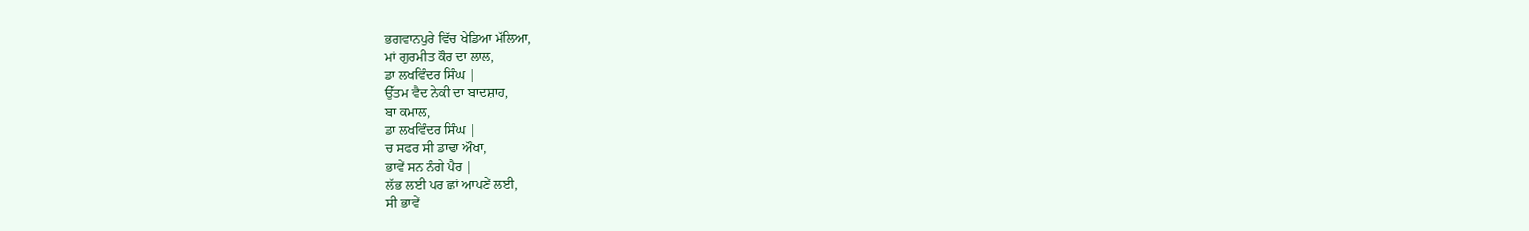ਭਗਵਾਨਪੁਰੇ ਵਿੱਚ ਖੇਡਿਆ ਮੱਲਿਆ,
ਮਾਂ ਗੁਰਮੀਤ ਕੌਰ ਦਾ ਲਾਲ,
ਡਾ ਲਖਵਿੰਦਰ ਸਿੰਘ |
ਉੱਤਮ ਵੈਦ ਨੇਕੀ ਦਾ ਬਾਦਸ਼ਾਹ,
ਬਾ ਕਮਾਲ,
ਡਾ ਲਖਵਿੰਦਰ ਸਿੰਘ |
ਚ ਸਫਰ ਸੀ ਡਾਢਾ ਔਖਾ,
ਭਾਵੇਂ ਸਨ ਨੰਗੇ ਪੈਰ |
ਲੱਭ ਲਈ ਪਰ ਛਾਂ ਆਪਣੇਂ ਲਈ,
ਸੀ ਭਾਵੇਂ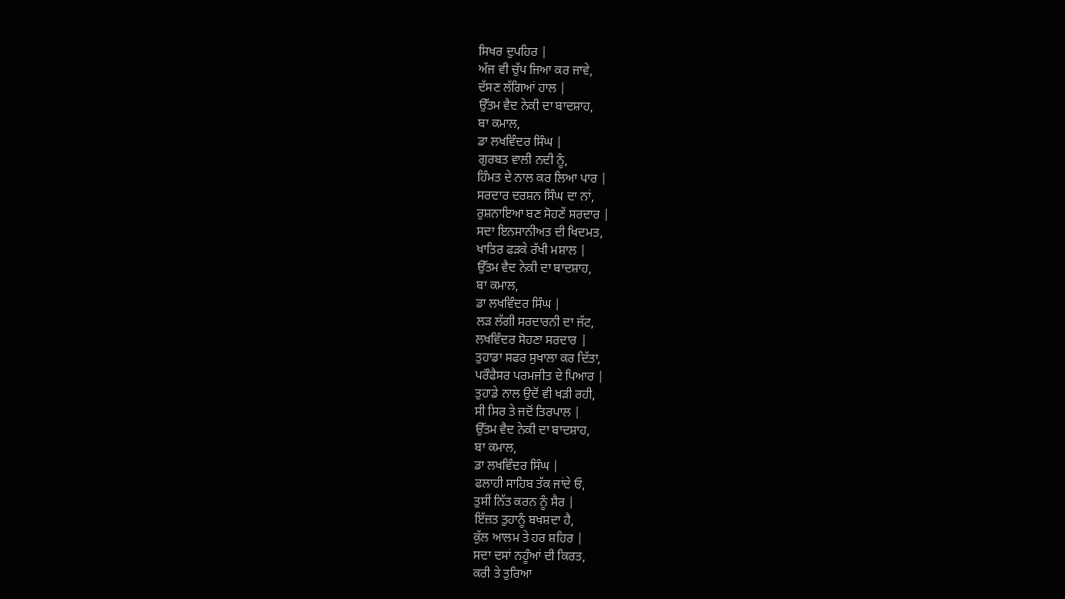ਸਿਖਰ ਦੁਪਹਿਰ |
ਅੱਜ ਵੀ ਚੁੱਪ ਜਿਆ ਕਰ ਜਾਵੇ,
ਦੱਸਣ ਲੱਗਿਆਂ ਹਾਲ |
ਉੱਤਮ ਵੈਦ ਨੇਕੀ ਦਾ ਬਾਦਸ਼ਾਹ,
ਬਾ ਕਮਾਲ,
ਡਾ ਲਖਵਿੰਦਰ ਸਿੰਘ |
ਗੁਰਬਤ ਵਾਲੀ ਨਦੀ ਨੂੰ,
ਹਿੰਮਤ ਦੇ ਨਾਲ ਕਰ ਲਿਆ ਪਾਰ |
ਸਰਦਾਰ ਦਰਸ਼ਨ ਸਿੰਘ ਦਾ ਨਾਂ,
ਰੁਸ਼ਨਾਇਆ ਬਣ ਸੋਹਣੇਂ ਸਰਦਾਰ |
ਸਦਾ ਇਨਸਾਨੀਅਤ ਦੀ ਖਿਦਮਤ,
ਖਾਤਿਰ ਫੜਕੇ ਰੱਖੀ ਮਸ਼ਾਲ |
ਉੱਤਮ ਵੈਦ ਨੇਕੀ ਦਾ ਬਾਦਸ਼ਾਹ,
ਬਾ ਕਮਾਲ,
ਡਾ ਲਖਵਿੰਦਰ ਸਿੰਘ |
ਲੜ ਲੱਗੀ ਸਰਦਾਰਨੀ ਦਾ ਜੱਟ,
ਲਖਵਿੰਦਰ ਸੋਹਣਾ ਸਰਦਾਰ |
ਤੁਹਾਡਾ ਸਫਰ ਸੁਖਾਲਾ ਕਰ ਦਿੱਤਾ,
ਪਰੌਫੈਸਰ ਪਰਮਜੀਤ ਦੇ ਪਿਆਰ |
ਤੁਹਾਡੇ ਨਾਲ ਉਦੋਂ ਵੀ ਖੜੀ ਰਹੀ,
ਸੀ ਸਿਰ ਤੇ ਜਦੋਂ ਤਿਰਪਾਲ |
ਉੱਤਮ ਵੈਦ ਨੇਕੀ ਦਾ ਬਾਦਸ਼ਾਹ,
ਬਾ ਕਮਾਲ,
ਡਾ ਲਖਵਿੰਦਰ ਸਿੰਘ |
ਫਲਾਹੀ ਸਾਹਿਬ ਤੱਕ ਜਾਂਦੇ ਓ,
ਤੁਸੀਂ ਨਿੱਤ ਕਰਨ ਨੂੰ ਸੈਰ |
ਇੱਜ਼ਤ ਤੁਹਾਨੂੰ ਬਖਸ਼ਦਾ ਹੈ,
ਕੁੱਲ ਆਲਮ ਤੇ ਹਰ ਸ਼ਹਿਰ |
ਸਦਾ ਦਸਾਂ ਨਹੂੰਆਂ ਦੀ ਕਿਰਤ,
ਕਰੀ ਤੇ ਤੁਰਿਆ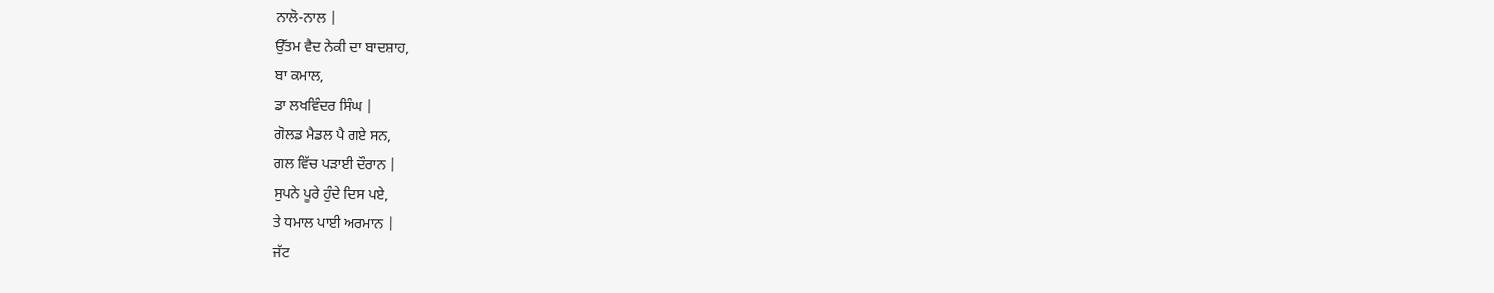ਨਾਲੋ-ਨਾਲ |
ਉੱਤਮ ਵੈਦ ਨੇਕੀ ਦਾ ਬਾਦਸ਼ਾਹ,
ਬਾ ਕਮਾਲ,
ਡਾ ਲਖਵਿੰਦਰ ਸਿੰਘ |
ਗੋਲਡ ਮੈਡਲ ਪੈ ਗਏ ਸਨ,
ਗਲ ਵਿੱਚ ਪੜਾਈ ਦੌਰਾਨ |
ਸੁਪਨੇ ਪੂਰੇ ਹੁੰਦੇ ਦਿਸ ਪਏ,
ਤੇ ਧਮਾਲ ਪਾਈ ਅਰਮਾਨ |
ਜੱਟ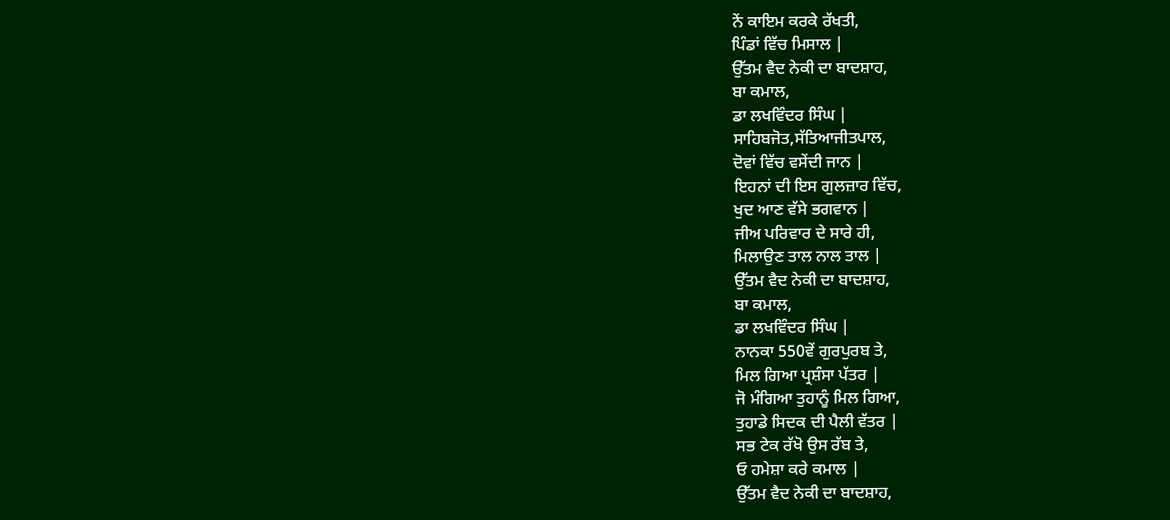ਨੇਂ ਕਾਇਮ ਕਰਕੇ ਰੱਖਤੀ,
ਪਿੰਡਾਂ ਵਿੱਚ ਮਿਸਾਲ |
ਉੱਤਮ ਵੈਦ ਨੇਕੀ ਦਾ ਬਾਦਸ਼ਾਹ,
ਬਾ ਕਮਾਲ,
ਡਾ ਲਖਵਿੰਦਰ ਸਿੰਘ |
ਸਾਹਿਬਜੋਤ,ਸੱਤਿਆਜੀਤਪਾਲ,
ਦੋਵਾਂ ਵਿੱਚ ਵਸੇਂਦੀ ਜਾਨ |
ਇਹਨਾਂ ਦੀ ਇਸ ਗੁਲਜ਼ਾਰ ਵਿੱਚ,
ਖੁਦ ਆਣ ਵੱਸੇ ਭਗਵਾਨ |
ਜੀਅ ਪਰਿਵਾਰ ਦੇ ਸਾਰੇ ਹੀ,
ਮਿਲਾਉਣ ਤਾਲ ਨਾਲ ਤਾਲ |
ਉੱਤਮ ਵੈਦ ਨੇਕੀ ਦਾ ਬਾਦਸ਼ਾਹ,
ਬਾ ਕਮਾਲ,
ਡਾ ਲਖਵਿੰਦਰ ਸਿੰਘ |
ਨਾਨਕਾ 550ਵੇਂ ਗੁਰਪੁਰਬ ਤੇ,
ਮਿਲ ਗਿਆ ਪ੍ਰਸ਼ੰਸਾ ਪੱਤਰ |
ਜੋ ਮੰਗਿਆ ਤੁਹਾਨੂੰ ਮਿਲ ਗਿਆ,
ਤੁਹਾਡੇ ਸਿਦਕ ਦੀ ਪੈਲੀ ਵੱਤਰ |
ਸਭ ਟੇਕ ਰੱਖੋ ਉਸ ਰੱਬ ਤੇ,
ਓ ਹਮੇਸ਼ਾ ਕਰੇ ਕਮਾਲ |
ਉੱਤਮ ਵੈਦ ਨੇਕੀ ਦਾ ਬਾਦਸ਼ਾਹ,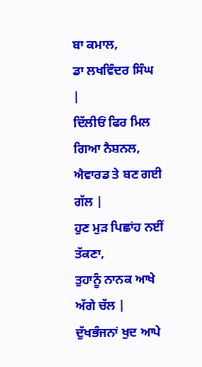ਬਾ ਕਮਾਲ,
ਡਾ ਲਖਵਿੰਦਰ ਸਿੰਘ |
ਦਿੱਲੀਓਂ ਫਿਰ ਮਿਲ ਗਿਆ ਨੈਸ਼ਨਲ,
ਐਵਾਰਡ ਤੇ ਬਣ ਗਈ ਗੱਲ |
ਹੁਣ ਮੁੜ ਪਿਛਾਂਹ ਨਈਂ ਤੱਕਣਾ,
ਤੁਹਾਨੂੰ ਨਾਨਕ ਆਖੇ ਅੱਗੇ ਚੱਲ |
ਦੁੱਖਭੰਜਨਾਂ ਖੁਦ ਆਪੇ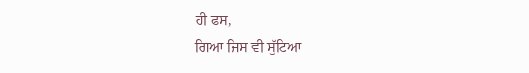ਹੀ ਫਸ,
ਗਿਆ ਜਿਸ ਵੀ ਸੁੱਟਿਆ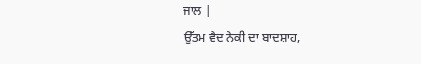ਜਾਲ |
ਉੱਤਮ ਵੈਦ ਨੇਕੀ ਦਾ ਬਾਦਸ਼ਾਹ,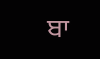ਬਾ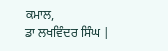ਕਮਾਲ,
ਡਾ ਲਖਵਿੰਦਰ ਸਿੰਘ |